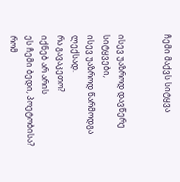ჩემი მაქვს სიტყვა


ისევ უაზროდ დავწერე სიტყვები,
ისევ უაზროდ წარმოდგა ლექსად.
რა გავაკეთო?
იქნებ არ არის
ეს ჩემი ბედი, პოეტობისა?
რომ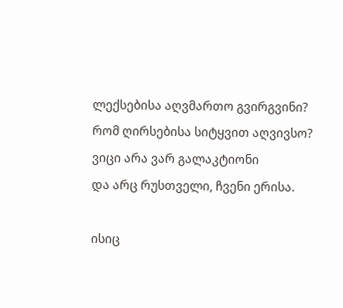ლექსებისა აღვმართო გვირგვინი?
რომ ღირსებისა სიტყვით აღვივსო?
ვიცი არა ვარ გალაკტიონი
და არც რუსთველი, ჩვენი ერისა.

ისიც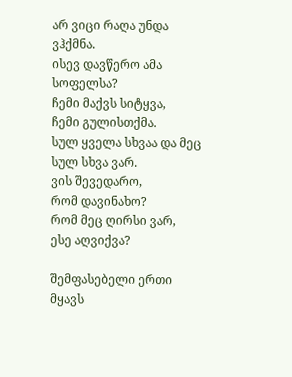არ ვიცი რაღა უნდა ვჰქმნა.
ისევ დავწერო ამა სოფელსა?
ჩემი მაქვს სიტყვა,
ჩემი გულისთქმა.
სულ ყველა სხვაა და მეც სულ სხვა ვარ.
ვის შევედარო,
რომ დავინახო?
რომ მეც ღირსი ვარ,
ესე აღვიქვა?

შემფასებელი ერთი მყავს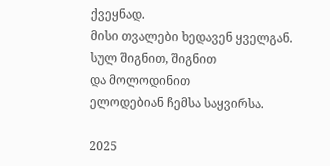ქვეყნად.
მისი თვალები ხედავენ ყველგან.
სულ შიგნით, შიგნით
და მოლოდინით
ელოდებიან ჩემსა საყვირსა.

2025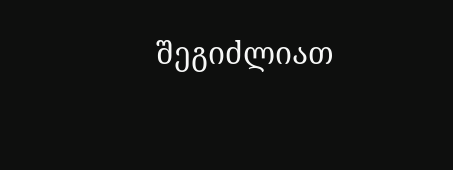შეგიძლიათ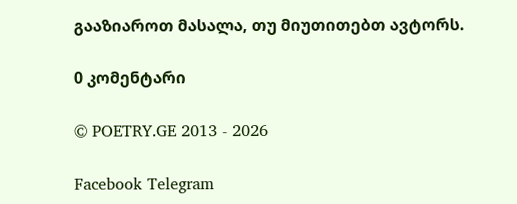გააზიაროთ მასალა, თუ მიუთითებთ ავტორს.

0 კომენტარი

© POETRY.GE 2013 - 2026

Facebook Telegram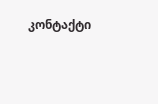კონტაქტი